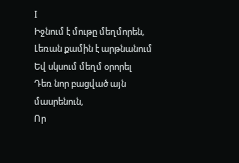I
Իջնում է մութը մեղմորեն,
Լեռան քամին է արթնանում
Եվ սկսում մեղմ օրորել
Դեռ նոր բացված այն մասրենուն,
Որ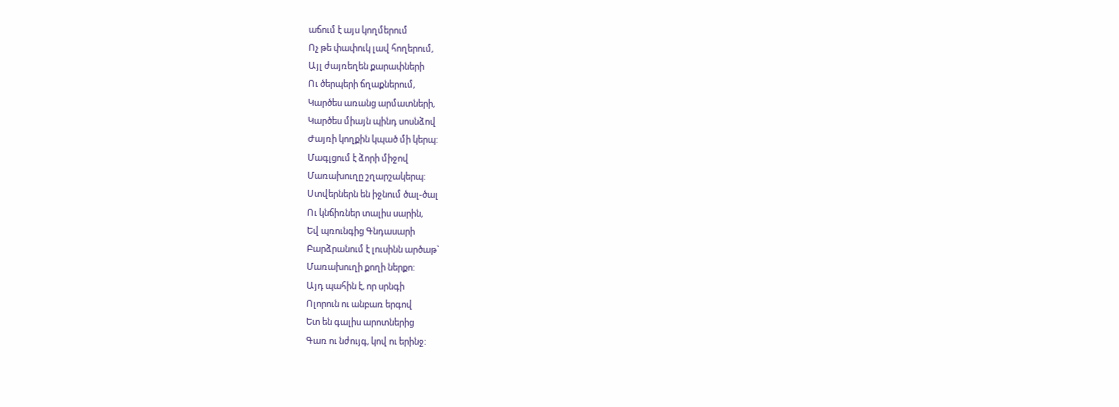աճում է այս կողմերում
Ոչ թե փափուկ լավ հողերում,
Այլ ժայռեղեն քարափների
Ու ծերպերի ճղաքներում,
Կարծես առանց արմատների,
Կարծես միայն պինդ սոսնձով
Ժայռի կողքին կպած մի կերպ:
Մագլցում է ձորի միջով
Մառախուղը շղարշակերպ:
Ստվերներն են իջնում ծալ-ծալ
Ու կնճիռներ տալիս սարին,
Եվ պռունգից Գնդասարի
Բարձրանում է լուսինն արծաթ`
Մառախուղի քողի ներքո:
Այդ պահին է, որ սրնգի
Ոլորուն ու անբառ երգով
Ետ են գալիս արոտներից
Գառ ու նժույգ, կով ու երինջ: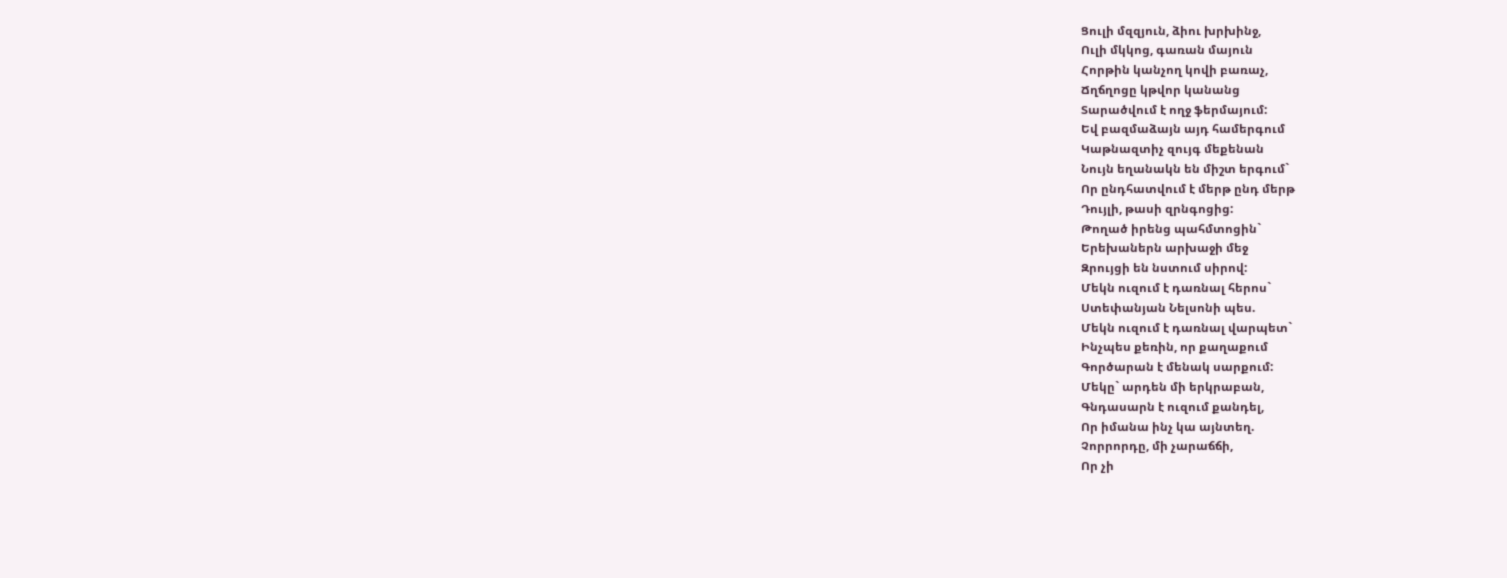Ցուլի մզզյուն, ձիու խրխինջ,
Ուլի մկկոց, գառան մայուն
Հորթին կանչող կովի բառաչ,
Ճղճղոցը կթվոր կանանց
Տարածվում է ողջ ֆերմայում:
Եվ բազմաձայն այդ համերգում
Կաթնազտիչ զույգ մեքենան
Նույն եղանակն են միշտ երգում`
Որ ընդհատվում է մերթ ընդ մերթ
Դույլի, թասի զրնգոցից:
Թողած իրենց պահմտոցին`
Երեխաներն արխաջի մեջ
Զրույցի են նստում սիրով:
Մեկն ուզում է դառնալ հերոս`
Ստեփանյան Նելսոնի պես.
Մեկն ուզում է դառնալ վարպետ`
Ինչպես քեռին, որ քաղաքում
Գործարան է մենակ սարքում:
Մեկը` արդեն մի երկրաբան,
Գնդասարն է ուզում քանդել,
Որ իմանա ինչ կա այնտեղ.
Չորրորդը, մի չարաճճի,
Որ չի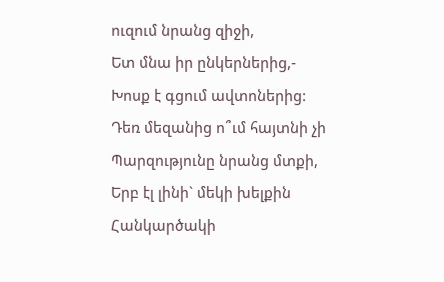ուզում նրանց զիջի,
Ետ մնա իր ընկերներից,-
Խոսք է գցում ավտոներից:
Դեռ մեզանից ո՞ւմ հայտնի չի
Պարզությունը նրանց մտքի,
Երբ էլ լինի` մեկի խելքին
Հանկարծակի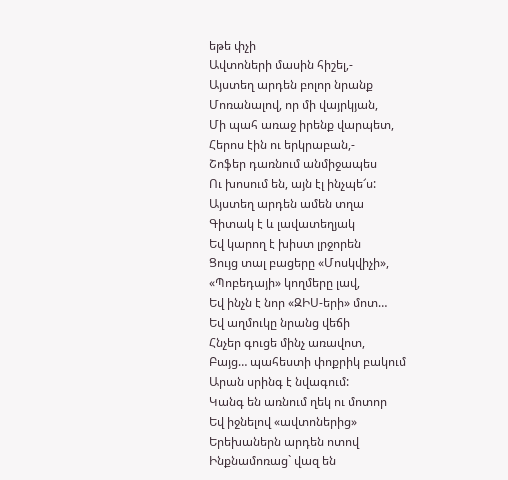եթե փչի
Ավտոների մասին հիշել,-
Այստեղ արդեն բոլոր նրանք
Մոռանալով, որ մի վայրկյան,
Մի պահ առաջ իրենք վարպետ,
Հերոս էին ու երկրաբան,-
Շոֆեր դառնում անմիջապես
Ու խոսում են, այն էլ ինչպե՜ս:
Այստեղ արդեն ամեն տղա
Գիտակ է և լավատեղյակ
Եվ կարող է խիստ լրջորեն
Ցույց տալ բացերը «Մոսկվիչի»,
«Պոբեդայի» կողմերը լավ,
Եվ ինչն է նոր «ԶԻՍ-երի» մոտ…
Եվ աղմուկը նրանց վեճի
Հնչեր գուցե մինչ առավոտ,
Բայց… պահեստի փոքրիկ բակում
Արան սրինգ է նվագում:
Կանգ են առնում ղեկ ու մոտոր
Եվ իջնելով «ավտոներից»
Երեխաներն արդեն ոտով
Ինքնամոռաց` վազ են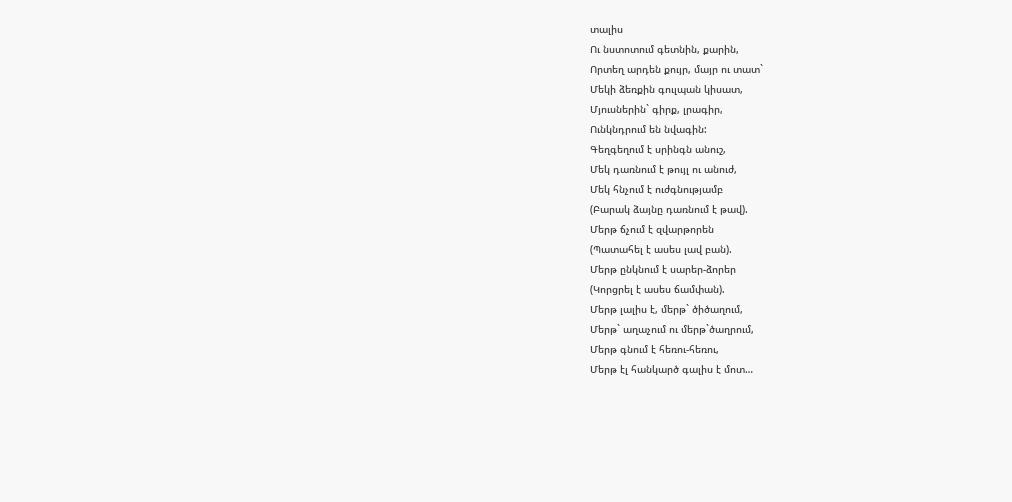տալիս
Ու նստոտում գետնին, քարին,
Որտեղ արդեն քույր, մայր ու տատ`
Մեկի ձեռքին գուլպան կիսատ,
Մյուսներին` գիրք, լրագիր,
Ունկնդրում են նվագին:
Գեղգեղում է սրինգն անուշ,
Մեկ դառնում է թույլ ու անուժ,
Մեկ հնչում է ուժգնությամբ
(Բարակ ձայնը դառնում է թավ).
Մերթ ճչում է զվարթորեն
(Պատահել է ասես լավ բան).
Մերթ ընկնում է սարեր-ձորեր
(Կորցրել է ասես ճամփան).
Մերթ լալիս է, մերթ` ծիծաղում,
Մերթ` աղաչում ու մերթ`ծաղրում,
Մերթ գնում է հեռու-հեռու,
Մերթ էլ հանկարծ գալիս է մոտ…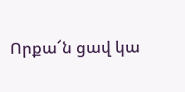Որքա՜ն ցավ կա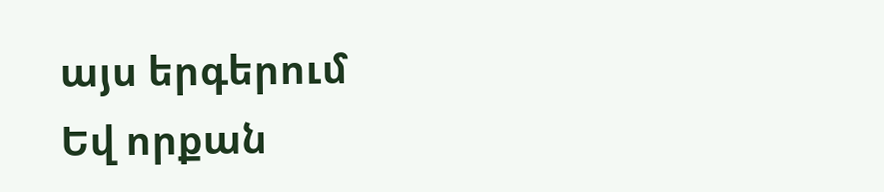այս երգերում
Եվ որքան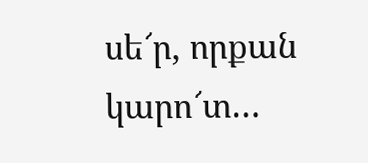սե՜ր, որքան կարո՜տ…